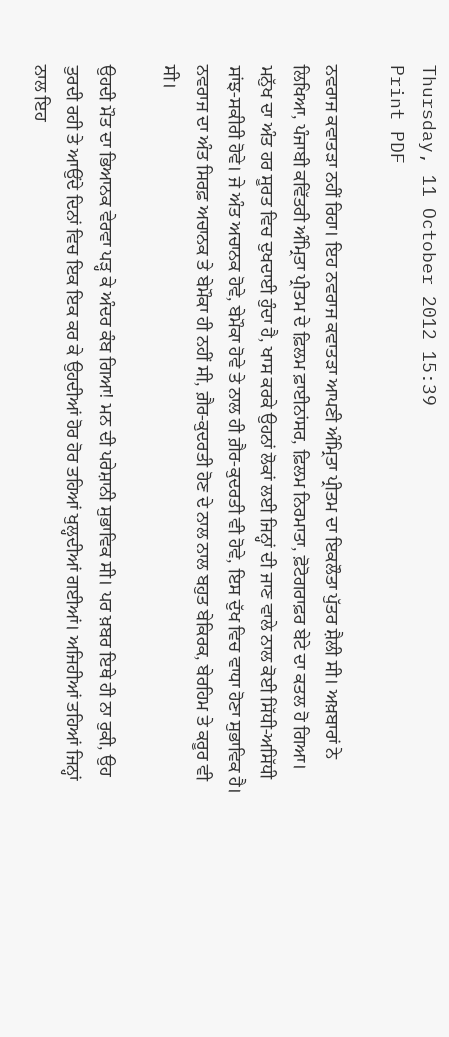Thursday, 11 October 2012 15:39
Print PDF

ਨਵਰਾਜ ਕਵਾਤੜਾ ਨਹੀਂ ਰਿਹਾ। ਇਹ ਨਵਰਾਜ ਕਵਾਤੜਾ ਆਪਣੀ ਅੰਮ੍ਰਿਤਾ ਪ੍ਰੀਤਮ ਦਾ ਇਕਲੌਤਾ ਪੁੱਤਰ ਸ਼ੈਲੀ ਸੀ। ਅਖ਼ਬਾਰਾਂ ਨੇ ਲਿਖਿਆ, ਪੰਜਾਬੀ ਕਵਿੱਤਰੀ ਅੰਮ੍ਰਿਤਾ ਪ੍ਰੀਤਮ ਦੇ ਫ਼ਿਲਮ ਫ਼ਾਈਨਾਂਸਰ, ਫ਼ਿਲਮ ਨਿਰਮਾਤਾ, ਫ਼ੋਟੋਗਰਾਫ਼ਰ ਬੇਟੇ ਦਾ ਕਤਲ ਹੋ ਗਿਆ। ਮਨੁੱਖ ਦਾ ਅੰਤ ਹਰ ਸੂਰਤ ਵਿਚ ਦੁਖਦਾਈ ਹੁੰਦਾ ਹੈ, ਖਾਸ ਕਰਕੇ ਉਹਨਾਂ ਲੋਕਾਂ ਲਈ ਜਿਨ੍ਹਾਂ ਦੀ ਜਾਣ ਵਾਲੇ ਨਾਲ ਕੋਈ ਸਿੱਧੀ-ਅਸਿੱਧੀ ਸਾਂਝ-ਸਕੀਰੀ ਹੋਵੇ। ਜੇ ਅੰਤ ਅਚਾਨਕ ਹੋਵੇ, ਬੇਮੌਕਾ ਹੋਵੇ ਤੇ ਨਾਲ ਹੀ ਗ਼ੈਰ-ਕੁਦਰਤੀ ਵੀ ਹੋਵੇ, ਇਸ ਦੁੱਖ ਵਿਚ ਵਾਧਾ ਹੋਣਾ ਸੁਭਾਵਿਕ ਹੈ। ਨਵਰਾਜ ਦਾ ਅੰਤ ਸਿਰਫ਼ ਅਚਾਨਕ ਤੇ ਬੇਮੌਕਾ ਹੀ ਨਹੀਂ ਸੀ, ਗ਼ੈਰ-ਕੁਦਰਤੀ ਹੋਣ ਦੇ ਨਾਲ ਨਾਲ ਬਹੁਤ ਬੇਕਿਰਕ, ਬੇਰਹਿਮ ਤੇ ਕਰੂਰ ਵੀ ਸੀ।

ਉਹਦੀ ਮੌਤ ਦਾ ਭਿਆਨਕ ਵੇਰਵਾ ਪੜ੍ਹ ਕੇ ਅੰਦਰ ਕੰਬ ਗਿਆ! ਮਨ ਦੀ ਪਰੇਸ਼ਾਨੀ ਸੁਭਾਵਿਕ ਸੀ। ਪਰ ਖ਼ਬਰ ਇਥੇ ਹੀ ਨਾ ਰੁਕੀ, ਉਹ ਤੁਰਦੀ ਰਹੀ ਤੇ ਆਉਂਦੇ ਦਿਨਾਂ ਵਿਚ ਇਕ ਇਕ ਕਰ ਕੇ ਉਹਦੀਆਂ ਹੋਰ ਹੋਰ ਤਹਿਆਂ ਖੁਲ੍ਹਦੀਆਂ ਗਈਆਂ। ਅਜਿਹੀਆਂ ਤਹਿਆਂ ਜਿਨ੍ਹਾਂ ਨਾਲ ਇਹ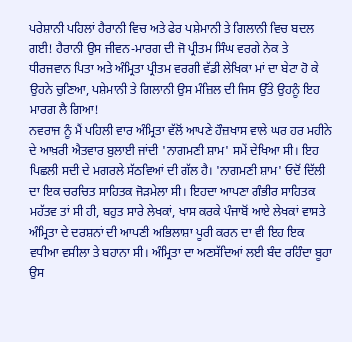ਪਰੇਸ਼ਾਨੀ ਪਹਿਲਾਂ ਹੈਰਾਨੀ ਵਿਚ ਅਤੇ ਫੇਰ ਪਸ਼ੇਮਾਨੀ ਤੇ ਗਿਲਾਨੀ ਵਿਚ ਬਦਲ ਗਈ! ਹੈਰਾਨੀ ਉਸ ਜੀਵਨ-ਮਾਰਗ ਦੀ ਜੋ ਪ੍ਰੀਤਮ ਸਿੰਘ ਵਰਗੇ ਨੇਕ ਤੇ ਧੀਰਜਵਾਨ ਪਿਤਾ ਅਤੇ ਅੰਮ੍ਰਿਤਾ ਪ੍ਰੀਤਮ ਵਰਗੀ ਵੱਡੀ ਲੇਖਿਕਾ ਮਾਂ ਦਾ ਬੇਟਾ ਹੋ ਕੇ ਉਹਨੇ ਚੁਣਿਆ, ਪਸ਼ੇਮਾਨੀ ਤੇ ਗਿਲਾਨੀ ਉਸ ਮੰਜ਼ਿਲ ਦੀ ਜਿਸ ਉੱਤੇ ਉਹਨੂੰ ਇਹ ਮਾਰਗ ਲੈ ਗਿਆ!
ਨਵਰਾਜ ਨੂੰ ਮੈਂ ਪਹਿਲੀ ਵਾਰ ਅੰਮ੍ਰਿਤਾ ਵੱਲੋਂ ਆਪਣੇ ਹੌਜ਼ਖਾਸ ਵਾਲੇ ਘਰ ਹਰ ਮਹੀਨੇ ਦੇ ਆਖ਼ਰੀ ਐਤਵਾਰ ਬੁਲਾਈ ਜਾਂਦੀ 'ਨਾਗਮਣੀ ਸ਼ਾਮ' ਸਮੇਂ ਦੇਖਿਆ ਸੀ। ਇਹ ਪਿਛਲੀ ਸਦੀ ਦੇ ਮਗਰਲੇ ਸੱਠਵਿਆਂ ਦੀ ਗੱਲ ਹੈ। 'ਨਾਗਮਣੀ ਸ਼ਾਮ' ਓਦੋਂ ਦਿੱਲੀ ਦਾ ਇਕ ਚਰਚਿਤ ਸਾਹਿਤਕ ਜੋੜਮੇਲਾ ਸੀ। ਇਹਦਾ ਆਪਣਾ ਗੰਭੀਰ ਸਾਹਿਤਕ ਮਹੱਤਵ ਤਾਂ ਸੀ ਹੀ, ਬਹੁਤ ਸਾਰੇ ਲੇਖਕਾਂ, ਖਾਸ ਕਰਕੇ ਪੰਜਾਬੋਂ ਆਏ ਲੇਖਕਾਂ ਵਾਸਤੇ ਅੰਮ੍ਰਿਤਾ ਦੇ ਦਰਸ਼ਨਾਂ ਦੀ ਆਪਣੀ ਅਭਿਲਾਸ਼ਾ ਪੂਰੀ ਕਰਨ ਦਾ ਵੀ ਇਹ ਇਕ ਵਧੀਆ ਵਸੀਲਾ ਤੇ ਬਹਾਨਾ ਸੀ। ਅੰਮ੍ਰਿਤਾ ਦਾ ਅਣਸੱਦਿਆਂ ਲਈ ਬੰਦ ਰਹਿੰਦਾ ਬੂਹਾ ਉਸ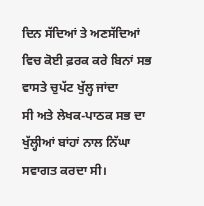ਦਿਨ ਸੱਦਿਆਂ ਤੇ ਅਣਸੱਦਿਆਂ ਵਿਚ ਕੋਈ ਫ਼ਰਕ ਕਰੇ ਬਿਨਾਂ ਸਭ ਵਾਸਤੇ ਚੁਪੱਟ ਖੁੱਲ੍ਹ ਜਾਂਦਾ
ਸੀ ਅਤੇ ਲੇਖਕ-ਪਾਠਕ ਸਭ ਦਾ ਖੁੱਲ੍ਹੀਆਂ ਬਾਂਹਾਂ ਨਾਲ ਨਿੱਘਾ ਸਵਾਗਤ ਕਰਦਾ ਸੀ।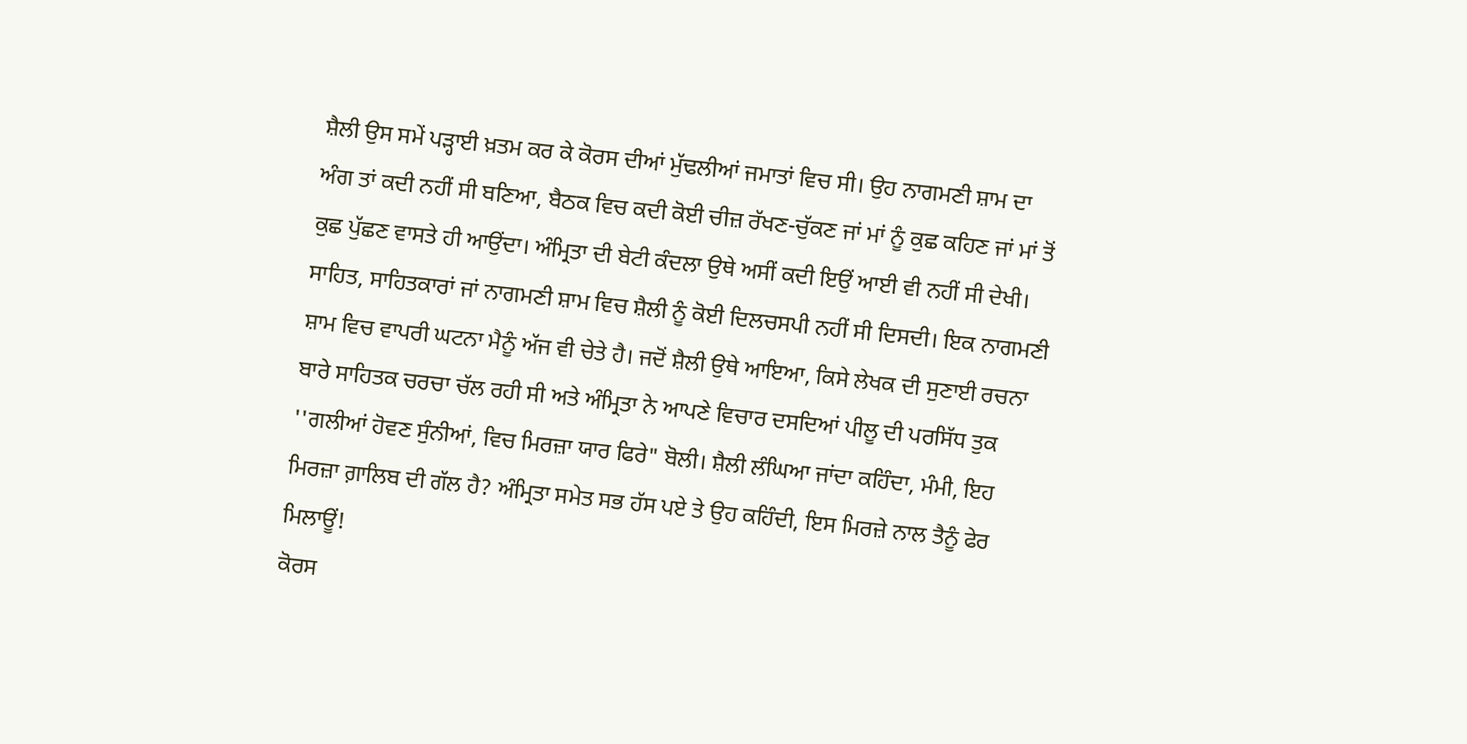ਸ਼ੈਲੀ ਉਸ ਸਮੇਂ ਪੜ੍ਹਾਈ ਖ਼ਤਮ ਕਰ ਕੇ ਕੋਰਸ ਦੀਆਂ ਮੁੱਢਲੀਆਂ ਜਮਾਤਾਂ ਵਿਚ ਸੀ। ਉਹ ਨਾਗਮਣੀ ਸ਼ਾਮ ਦਾ ਅੰਗ ਤਾਂ ਕਦੀ ਨਹੀਂ ਸੀ ਬਣਿਆ, ਬੈਠਕ ਵਿਚ ਕਦੀ ਕੋਈ ਚੀਜ਼ ਰੱਖਣ-ਚੁੱਕਣ ਜਾਂ ਮਾਂ ਨੂੰ ਕੁਛ ਕਹਿਣ ਜਾਂ ਮਾਂ ਤੋਂ ਕੁਛ ਪੁੱਛਣ ਵਾਸਤੇ ਹੀ ਆਉਂਦਾ। ਅੰਮ੍ਰਿਤਾ ਦੀ ਬੇਟੀ ਕੰਦਲਾ ਉਥੇ ਅਸੀਂ ਕਦੀ ਇਉਂ ਆਈ ਵੀ ਨਹੀਂ ਸੀ ਦੇਖੀ। ਸਾਹਿਤ, ਸਾਹਿਤਕਾਰਾਂ ਜਾਂ ਨਾਗਮਣੀ ਸ਼ਾਮ ਵਿਚ ਸ਼ੈਲੀ ਨੂੰ ਕੋਈ ਦਿਲਚਸਪੀ ਨਹੀਂ ਸੀ ਦਿਸਦੀ। ਇਕ ਨਾਗਮਣੀ ਸ਼ਾਮ ਵਿਚ ਵਾਪਰੀ ਘਟਨਾ ਮੈਨੂੰ ਅੱਜ ਵੀ ਚੇਤੇ ਹੈ। ਜਦੋਂ ਸ਼ੈਲੀ ਉਥੇ ਆਇਆ, ਕਿਸੇ ਲੇਖਕ ਦੀ ਸੁਣਾਈ ਰਚਨਾ ਬਾਰੇ ਸਾਹਿਤਕ ਚਰਚਾ ਚੱਲ ਰਹੀ ਸੀ ਅਤੇ ਅੰਮ੍ਰਿਤਾ ਨੇ ਆਪਣੇ ਵਿਚਾਰ ਦਸਦਿਆਂ ਪੀਲੂ ਦੀ ਪਰਸਿੱਧ ਤੁਕ ''ਗਲੀਆਂ ਹੋਵਣ ਸੁੰਨੀਆਂ, ਵਿਚ ਮਿਰਜ਼ਾ ਯਾਰ ਫਿਰੇ" ਬੋਲੀ। ਸ਼ੈਲੀ ਲੰਘਿਆ ਜਾਂਦਾ ਕਹਿੰਦਾ, ਮੰਮੀ, ਇਹ ਮਿਰਜ਼ਾ ਗ਼ਾਲਿਬ ਦੀ ਗੱਲ ਹੈ? ਅੰਮ੍ਰਿਤਾ ਸਮੇਤ ਸਭ ਹੱਸ ਪਏ ਤੇ ਉਹ ਕਹਿੰਦੀ, ਇਸ ਮਿਰਜ਼ੇ ਨਾਲ ਤੈਨੂੰ ਫੇਰ ਮਿਲਾਊਂ!
ਕੋਰਸ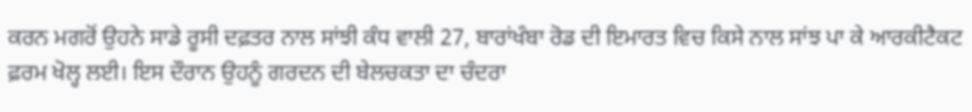ਕਰਨ ਮਗਰੋਂ ਉਹਨੇ ਸਾਡੇ ਰੂਸੀ ਦਫ਼ਤਰ ਨਾਲ ਸਾਂਝੀ ਕੰਧ ਵਾਲੀ 27, ਬਾਰਾਂਖੰਬਾ ਰੋਡ ਦੀ ਇਮਾਰਤ ਵਿਚ ਕਿਸੇ ਨਾਲ ਸਾਂਝ ਪਾ ਕੇ ਆਰਕੀਟੈਕਟ ਫ਼ਰਮ ਖੋਲ੍ਹ ਲਈ। ਇਸ ਦੌਰਾਨ ਉਹਨੂੰ ਗਰਦਨ ਦੀ ਬੇਲਚਕਤਾ ਦਾ ਚੰਦਰਾ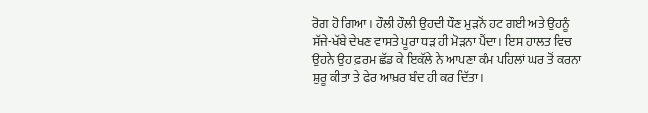ਰੋਗ ਹੋ ਗਿਆ। ਹੌਲੀ ਹੌਲੀ ਉਹਦੀ ਧੌਣ ਮੁੜਨੋਂ ਹਟ ਗਈ ਅਤੇ ਉਹਨੂੰ ਸੱਜੇ-ਖੱਬੇ ਦੇਖਣ ਵਾਸਤੇ ਪੂਰਾ ਧੜ ਹੀ ਮੋੜਨਾ ਪੈਂਦਾ। ਇਸ ਹਾਲਤ ਵਿਚ ਉਹਨੇ ਉਹ ਫ਼ਰਮ ਛੱਡ ਕੇ ਇਕੱਲੇ ਨੇ ਆਪਣਾ ਕੰਮ ਪਹਿਲਾਂ ਘਰ ਤੋਂ ਕਰਨਾ ਸ਼ੁਰੂ ਕੀਤਾ ਤੇ ਫੇਰ ਆਖ਼ਰ ਬੰਦ ਹੀ ਕਰ ਦਿੱਤਾ।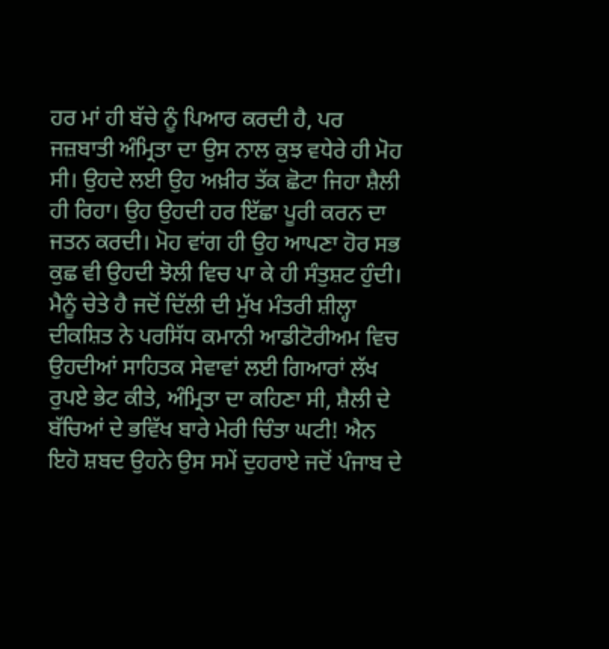ਹਰ ਮਾਂ ਹੀ ਬੱਚੇ ਨੂੰ ਪਿਆਰ ਕਰਦੀ ਹੈ, ਪਰ ਜਜ਼ਬਾਤੀ ਅੰਮ੍ਰਿਤਾ ਦਾ ਉਸ ਨਾਲ ਕੁਝ ਵਧੇਰੇ ਹੀ ਮੋਹ ਸੀ। ਉਹਦੇ ਲਈ ਉਹ ਅਖ਼ੀਰ ਤੱਕ ਛੋਟਾ ਜਿਹਾ ਸ਼ੈਲੀ ਹੀ ਰਿਹਾ। ਉਹ ਉਹਦੀ ਹਰ ਇੱਛਾ ਪੂਰੀ ਕਰਨ ਦਾ ਜਤਨ ਕਰਦੀ। ਮੋਹ ਵਾਂਗ ਹੀ ਉਹ ਆਪਣਾ ਹੋਰ ਸਭ ਕੁਛ ਵੀ ਉਹਦੀ ਝੋਲੀ ਵਿਚ ਪਾ ਕੇ ਹੀ ਸੰਤੁਸ਼ਟ ਹੁੰਦੀ। ਮੈਨੂੰ ਚੇਤੇ ਹੈ ਜਦੋਂ ਦਿੱਲੀ ਦੀ ਮੁੱਖ ਮੰਤਰੀ ਸ਼ੀਲ੍ਹਾ ਦੀਕਸ਼ਿਤ ਨੇ ਪਰਸਿੱਧ ਕਮਾਨੀ ਆਡੀਟੋਰੀਅਮ ਵਿਚ ਉਹਦੀਆਂ ਸਾਹਿਤਕ ਸੇਵਾਵਾਂ ਲਈ ਗਿਆਰਾਂ ਲੱਖ ਰੁਪਏ ਭੇਟ ਕੀਤੇ, ਅੰਮ੍ਰਿਤਾ ਦਾ ਕਹਿਣਾ ਸੀ, ਸ਼ੈਲੀ ਦੇ ਬੱਚਿਆਂ ਦੇ ਭਵਿੱਖ ਬਾਰੇ ਮੇਰੀ ਚਿੰਤਾ ਘਟੀ! ਐਨ ਇਹੋ ਸ਼ਬਦ ਉਹਨੇ ਉਸ ਸਮੇਂ ਦੁਹਰਾਏ ਜਦੋਂ ਪੰਜਾਬ ਦੇ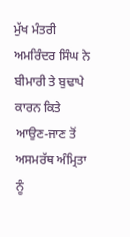ਮੁੱਖ ਮੰਤਰੀ ਅਮਰਿੰਦਰ ਸਿੰਘ ਨੇ ਬੀਮਾਰੀ ਤੇ ਬੁਢਾਪੇ ਕਾਰਨ ਕਿਤੇ ਆਉਣ-ਜਾਣ ਤੋਂ ਅਸਮਰੱਥ ਅੰਮ੍ਰਿਤਾ ਨੂੰ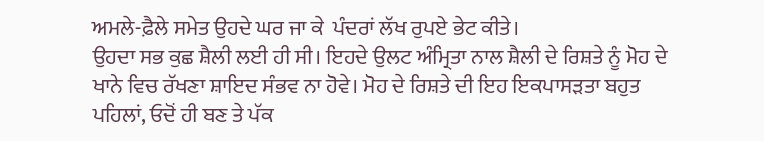ਅਮਲੇ-ਫ਼ੈਲੇ ਸਮੇਤ ਉਹਦੇ ਘਰ ਜਾ ਕੇ  ਪੰਦਰਾਂ ਲੱਖ ਰੁਪਏ ਭੇਟ ਕੀਤੇ।
ਉਹਦਾ ਸਭ ਕੁਛ ਸ਼ੈਲੀ ਲਈ ਹੀ ਸੀ। ਇਹਦੇ ਉਲਟ ਅੰਮ੍ਰਿਤਾ ਨਾਲ ਸ਼ੈਲੀ ਦੇ ਰਿਸ਼ਤੇ ਨੂੰ ਮੋਹ ਦੇ ਖਾਨੇ ਵਿਚ ਰੱਖਣਾ ਸ਼ਾਇਦ ਸੰਭਵ ਨਾ ਹੋਵੇ। ਮੋਹ ਦੇ ਰਿਸ਼ਤੇ ਦੀ ਇਹ ਇਕਪਾਸੜਤਾ ਬਹੁਤ ਪਹਿਲਾਂ, ਓਦੋਂ ਹੀ ਬਣ ਤੇ ਪੱਕ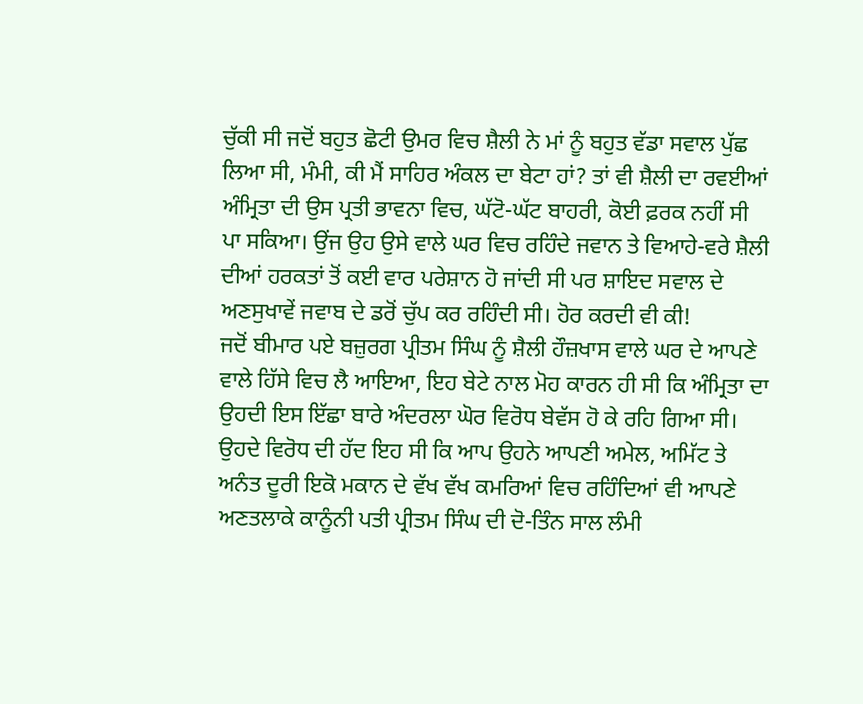ਚੁੱਕੀ ਸੀ ਜਦੋਂ ਬਹੁਤ ਛੋਟੀ ਉਮਰ ਵਿਚ ਸ਼ੈਲੀ ਨੇ ਮਾਂ ਨੂੰ ਬਹੁਤ ਵੱਡਾ ਸਵਾਲ ਪੁੱਛ ਲਿਆ ਸੀ, ਮੰਮੀ, ਕੀ ਮੈਂ ਸਾਹਿਰ ਅੰਕਲ ਦਾ ਬੇਟਾ ਹਾਂ? ਤਾਂ ਵੀ ਸ਼ੈਲੀ ਦਾ ਰਵਈਆਂ ਅੰਮ੍ਰਿਤਾ ਦੀ ਉਸ ਪ੍ਰਤੀ ਭਾਵਨਾ ਵਿਚ, ਘੱਟੋ-ਘੱਟ ਬਾਹਰੀ, ਕੋਈ ਫ਼ਰਕ ਨਹੀਂ ਸੀ ਪਾ ਸਕਿਆ। ਉਂਜ ਉਹ ਉਸੇ ਵਾਲੇ ਘਰ ਵਿਚ ਰਹਿੰਦੇ ਜਵਾਨ ਤੇ ਵਿਆਹੇ-ਵਰੇ ਸ਼ੈਲੀ ਦੀਆਂ ਹਰਕਤਾਂ ਤੋਂ ਕਈ ਵਾਰ ਪਰੇਸ਼ਾਨ ਹੋ ਜਾਂਦੀ ਸੀ ਪਰ ਸ਼ਾਇਦ ਸਵਾਲ ਦੇ ਅਣਸੁਖਾਵੇਂ ਜਵਾਬ ਦੇ ਡਰੋਂ ਚੁੱਪ ਕਰ ਰਹਿੰਦੀ ਸੀ। ਹੋਰ ਕਰਦੀ ਵੀ ਕੀ!
ਜਦੋਂ ਬੀਮਾਰ ਪਏ ਬਜ਼ੁਰਗ ਪ੍ਰੀਤਮ ਸਿੰਘ ਨੂੰ ਸ਼ੈਲੀ ਹੌਜ਼ਖਾਸ ਵਾਲੇ ਘਰ ਦੇ ਆਪਣੇ ਵਾਲੇ ਹਿੱਸੇ ਵਿਚ ਲੈ ਆਇਆ, ਇਹ ਬੇਟੇ ਨਾਲ ਮੋਹ ਕਾਰਨ ਹੀ ਸੀ ਕਿ ਅੰਮ੍ਰਿਤਾ ਦਾ ਉਹਦੀ ਇਸ ਇੱਛਾ ਬਾਰੇ ਅੰਦਰਲਾ ਘੋਰ ਵਿਰੋਧ ਬੇਵੱਸ ਹੋ ਕੇ ਰਹਿ ਗਿਆ ਸੀ। ਉਹਦੇ ਵਿਰੋਧ ਦੀ ਹੱਦ ਇਹ ਸੀ ਕਿ ਆਪ ਉਹਨੇ ਆਪਣੀ ਅਮੇਲ, ਅਮਿੱਟ ਤੇ ਅਨੰਤ ਦੂਰੀ ਇਕੋ ਮਕਾਨ ਦੇ ਵੱਖ ਵੱਖ ਕਮਰਿਆਂ ਵਿਚ ਰਹਿੰਦਿਆਂ ਵੀ ਆਪਣੇ ਅਣਤਲਾਕੇ ਕਾਨੂੰਨੀ ਪਤੀ ਪ੍ਰੀਤਮ ਸਿੰਘ ਦੀ ਦੋ-ਤਿੰਨ ਸਾਲ ਲੰਮੀ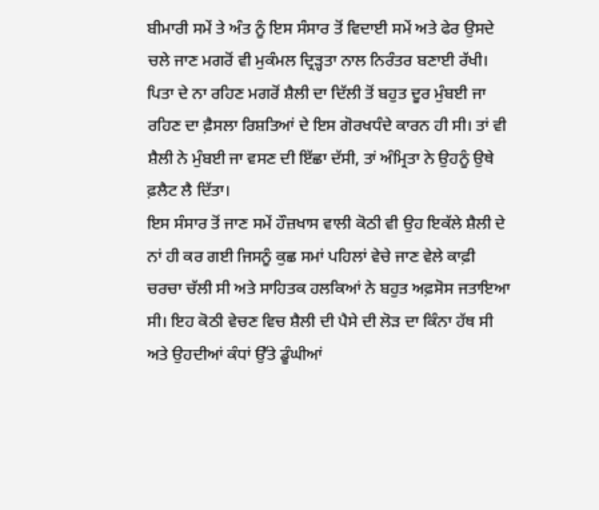ਬੀਮਾਰੀ ਸਮੇਂ ਤੇ ਅੰਤ ਨੂੰ ਇਸ ਸੰਸਾਰ ਤੋਂ ਵਿਦਾਈ ਸਮੇਂ ਅਤੇ ਫੇਰ ਉਸਦੇ ਚਲੇ ਜਾਣ ਮਗਰੋਂ ਵੀ ਮੁਕੰਮਲ ਦ੍ਰਿੜ੍ਹਤਾ ਨਾਲ ਨਿਰੰਤਰ ਬਣਾਈ ਰੱਖੀ। ਪਿਤਾ ਦੇ ਨਾ ਰਹਿਣ ਮਗਰੋਂ ਸ਼ੈਲੀ ਦਾ ਦਿੱਲੀ ਤੋਂ ਬਹੁਤ ਦੂਰ ਮੁੰਬਈ ਜਾ ਰਹਿਣ ਦਾ ਫ਼ੈਸਲਾ ਰਿਸ਼ਤਿਆਂ ਦੇ ਇਸ ਗੋਰਖਧੰਦੇ ਕਾਰਨ ਹੀ ਸੀ। ਤਾਂ ਵੀ ਸ਼ੈਲੀ ਨੇ ਮੁੰਬਈ ਜਾ ਵਸਣ ਦੀ ਇੱਛਾ ਦੱਸੀ, ਤਾਂ ਅੰਮ੍ਰਿਤਾ ਨੇ ਉਹਨੂੰ ਉਥੇ ਫ਼ਲੈਟ ਲੈ ਦਿੱਤਾ।
ਇਸ ਸੰਸਾਰ ਤੋਂ ਜਾਣ ਸਮੇਂ ਹੌਜ਼ਖਾਸ ਵਾਲੀ ਕੋਠੀ ਵੀ ਉਹ ਇਕੱਲੇ ਸ਼ੈਲੀ ਦੇ ਨਾਂ ਹੀ ਕਰ ਗਈ ਜਿਸਨੂੰ ਕੁਛ ਸਮਾਂ ਪਹਿਲਾਂ ਵੇਚੇ ਜਾਣ ਵੇਲੇ ਕਾਫ਼ੀ ਚਰਚਾ ਚੱਲੀ ਸੀ ਅਤੇ ਸਾਹਿਤਕ ਹਲਕਿਆਂ ਨੇ ਬਹੁਤ ਅਫ਼ਸੋਸ ਜਤਾਇਆ ਸੀ। ਇਹ ਕੋਠੀ ਵੇਚਣ ਵਿਚ ਸ਼ੈਲੀ ਦੀ ਪੈਸੇ ਦੀ ਲੋੜ ਦਾ ਕਿੰਨਾ ਹੱਥ ਸੀ ਅਤੇ ਉਹਦੀਆਂ ਕੰਧਾਂ ਉੱਤੇ ਡੂੰਘੀਆਂ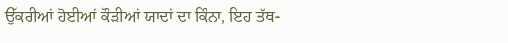ਉੱਕਰੀਆਂ ਹੋਈਆਂ ਕੌੜੀਆਂ ਯਾਦਾਂ ਦਾ ਕਿੰਨਾ, ਇਹ ਤੱਥ-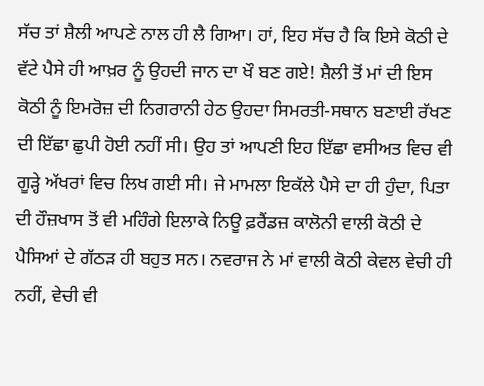ਸੱਚ ਤਾਂ ਸ਼ੈਲੀ ਆਪਣੇ ਨਾਲ ਹੀ ਲੈ ਗਿਆ। ਹਾਂ, ਇਹ ਸੱਚ ਹੈ ਕਿ ਇਸੇ ਕੋਠੀ ਦੇ ਵੱਟੇ ਪੈਸੇ ਹੀ ਆਖ਼ਰ ਨੂੰ ਉਹਦੀ ਜਾਨ ਦਾ ਖੌ ਬਣ ਗਏ! ਸ਼ੈਲੀ ਤੋਂ ਮਾਂ ਦੀ ਇਸ ਕੋਠੀ ਨੂੰ ਇਮਰੋਜ਼ ਦੀ ਨਿਗਰਾਨੀ ਹੇਠ ਉਹਦਾ ਸਿਮਰਤੀ-ਸਥਾਨ ਬਣਾਈ ਰੱਖਣ ਦੀ ਇੱਛਾ ਛੁਪੀ ਹੋਈ ਨਹੀਂ ਸੀ। ਉਹ ਤਾਂ ਆਪਣੀ ਇਹ ਇੱਛਾ ਵਸੀਅਤ ਵਿਚ ਵੀ ਗੂੜ੍ਹੇ ਅੱਖਰਾਂ ਵਿਚ ਲਿਖ ਗਈ ਸੀ। ਜੇ ਮਾਮਲਾ ਇਕੱਲੇ ਪੈਸੇ ਦਾ ਹੀ ਹੁੰਦਾ, ਪਿਤਾ ਦੀ ਹੌਜ਼ਖਾਸ ਤੋਂ ਵੀ ਮਹਿੰਗੇ ਇਲਾਕੇ ਨਿਊ ਫ਼ਰੈਂਡਜ਼ ਕਾਲੋਨੀ ਵਾਲੀ ਕੋਠੀ ਦੇ ਪੈਸਿਆਂ ਦੇ ਗੱਠੜ ਹੀ ਬਹੁਤ ਸਨ। ਨਵਰਾਜ ਨੇ ਮਾਂ ਵਾਲੀ ਕੋਠੀ ਕੇਵਲ ਵੇਚੀ ਹੀ ਨਹੀਂ, ਵੇਚੀ ਵੀ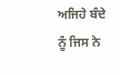ਅਜਿਹੇ ਬੰਦੇ ਨੂੰ ਜਿਸ ਨੇ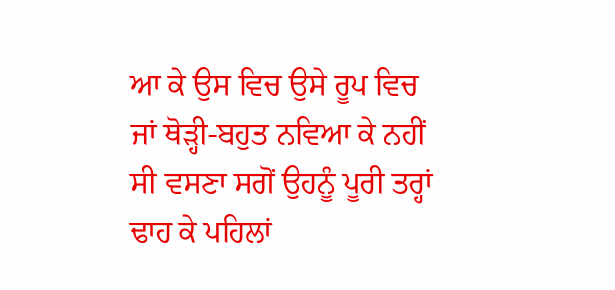ਆ ਕੇ ਉਸ ਵਿਚ ਉਸੇ ਰੂਪ ਵਿਚ ਜਾਂ ਥੋੜ੍ਹੀ-ਬਹੁਤ ਨਵਿਆ ਕੇ ਨਹੀਂ ਸੀ ਵਸਣਾ ਸਗੋਂ ਉਹਨੂੰ ਪੂਰੀ ਤਰ੍ਹਾਂ ਢਾਹ ਕੇ ਪਹਿਲਾਂ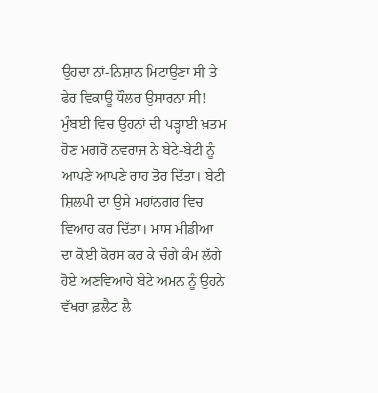ਉਹਦਾ ਨਾਂ-ਨਿਸ਼ਾਨ ਮਿਟਾਉਣਾ ਸੀ ਤੇ ਫੇਰ ਵਿਕਾਊ ਧੌਲਰ ਉਸਾਰਨਾ ਸੀ!
ਮੁੰਬਈ ਵਿਚ ਉਹਨਾਂ ਦੀ ਪੜ੍ਹਾਈ ਖ਼ਤਮ ਹੋਣ ਮਗਰੋਂ ਨਵਰਾਜ ਨੇ ਬੇਟੇ-ਬੇਟੀ ਨੂੰ ਆਪਣੇ ਆਪਣੇ ਰਾਹ ਤੋਰ ਦਿੱਤਾ। ਬੇਟੀ ਸ਼ਿਲਪੀ ਦਾ ਉਸੇ ਮਹਾਂਨਗਰ ਵਿਚ ਵਿਆਹ ਕਰ ਦਿੱਤਾ। ਮਾਸ ਮੀਡੀਆ ਦਾ ਕੋਈ ਕੋਰਸ ਕਰ ਕੇ ਚੰਗੇ ਕੰਮ ਲੱਗੇ ਹੋਏ ਅਣਵਿਆਹੇ ਬੇਟੇ ਅਮਨ ਨੂੰ ਉਹਨੇ ਵੱਖਰਾ ਫ਼ਲੈਟ ਲੈ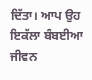ਦਿੱਤਾ। ਆਪ ਉਹ ਇਕੱਲਾ ਬੰਬਈਆ ਜੀਵਨ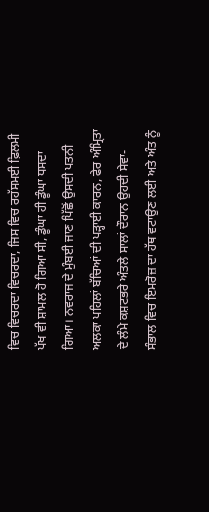ਵਿਚ ਵਿਚਰਦਾ ਵਿਚਰਦਾ, ਜਿਸ ਵਿਚ ਰਹੱਸਮਈ ਫ਼ਿਲਮੀ ਪੱਖ ਵੀ ਸ਼ਾਮਲ ਹੋ ਗਿਆ ਸੀ, ਡੂੰਘਾ ਹੀ ਡੂੰਘਾ ਧਸਦਾ ਗਿਆ। ਨਵਰਾਜ ਦੇ ਮੁੰਬਈ ਜਾਣ ਪਿੱਛੋਂ ਉਸਦੀ ਪਤਨੀ ਅਲਕਾ ਪਹਿਲਾਂ ਬੱਚਿਆਂ ਦੀ ਪੜ੍ਹਾਈ ਕਾਰਨ, ਫੇਰ ਅੰਮ੍ਰਿਤਾ ਦੇ ਲੰਮੇ ਕਸ਼ਟਭਰੇ ਅੰਤਲੇ ਸਾਲਾਂ ਦੌਰਾਨ ਉਹਦੀ ਸੇਵਾ-ਸੰਭਾਲ ਵਿਚ ਇਮਰੋਜ਼ ਦਾ ਹੱਥ ਵਟਾਉਣ ਲਈ ਅਤੇ ਅੰਤ ਨੂੰ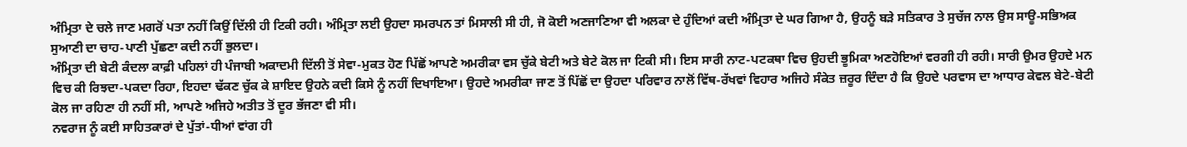ਅੰਮ੍ਰਿਤਾ ਦੇ ਚਲੇ ਜਾਣ ਮਗਰੋਂ ਪਤਾ ਨਹੀਂ ਕਿਉਂ ਦਿੱਲੀ ਹੀ ਟਿਕੀ ਰਹੀ। ਅੰਮ੍ਰਿਤਾ ਲਈ ਉਹਦਾ ਸਮਰਪਨ ਤਾਂ ਮਿਸਾਲੀ ਸੀ ਹੀ, ਜੋ ਕੋਈ ਅਣਜਾਣਿਆ ਵੀ ਅਲਕਾ ਦੇ ਹੁੰਦਿਆਂ ਕਦੀ ਅੰਮ੍ਰਿਤਾ ਦੇ ਘਰ ਗਿਆ ਹੈ, ਉਹਨੂੰ ਬੜੇ ਸਤਿਕਾਰ ਤੇ ਸੁਚੱਜ ਨਾਲ ਉਸ ਸਾਊ-ਸਭਿਅਕ ਸੁਆਣੀ ਦਾ ਚਾਹ-ਪਾਣੀ ਪੁੱਛਣਾ ਕਦੀ ਨਹੀਂ ਭੁਲਦਾ।
ਅੰਮ੍ਰਿਤਾ ਦੀ ਬੇਟੀ ਕੰਦਲਾ ਕਾਫ਼ੀ ਪਹਿਲਾਂ ਹੀ ਪੰਜਾਬੀ ਅਕਾਦਮੀ ਦਿੱਲੀ ਤੋਂ ਸੇਵਾ-ਮੁਕਤ ਹੋਣ ਪਿੱਛੋਂ ਆਪਣੇ ਅਮਰੀਕਾ ਵਸ ਚੁੱਕੇ ਬੇਟੀ ਅਤੇ ਬੇਟੇ ਕੋਲ ਜਾ ਟਿਕੀ ਸੀ। ਇਸ ਸਾਰੀ ਨਾਟ-ਪਟਕਥਾ ਵਿਚ ਉਹਦੀ ਭੂਮਿਕਾ ਅਣਹੋਇਆਂ ਵਰਗੀ ਹੀ ਰਹੀ। ਸਾਰੀ ਉਮਰ ਉਹਦੇ ਮਨ ਵਿਚ ਕੀ ਰਿਝਦਾ-ਪਕਦਾ ਰਿਹਾ, ਇਹਦਾ ਢੱਕਣ ਚੁੱਕ ਕੇ ਸ਼ਾਇਦ ਉਹਨੇ ਕਦੀ ਕਿਸੇ ਨੂੰ ਨਹੀਂ ਦਿਖਾਇਆ। ਉਹਦੇ ਅਮਰੀਕਾ ਜਾਣ ਤੋਂ ਪਿੱਛੋਂ ਦਾ ਉਹਦਾ ਪਰਿਵਾਰ ਨਾਲੋਂ ਵਿੱਥ-ਰੱਖਵਾਂ ਵਿਹਾਰ ਅਜਿਹੇ ਸੰਕੇਤ ਜ਼ਰੂਰ ਦਿੰਦਾ ਹੈ ਕਿ ਉਹਦੇ ਪਰਵਾਸ ਦਾ ਆਧਾਰ ਕੇਵਲ ਬੇਟੇ-ਬੇਟੀ ਕੋਲ ਜਾ ਰਹਿਣਾ ਹੀ ਨਹੀਂ ਸੀ, ਆਪਣੇ ਅਜਿਹੇ ਅਤੀਤ ਤੋਂ ਦੂਰ ਭੱਜਣਾ ਵੀ ਸੀ।
ਨਵਰਾਜ ਨੂੰ ਕਈ ਸਾਹਿਤਕਾਰਾਂ ਦੇ ਪੁੱਤਾਂ-ਧੀਆਂ ਵਾਂਗ ਹੀ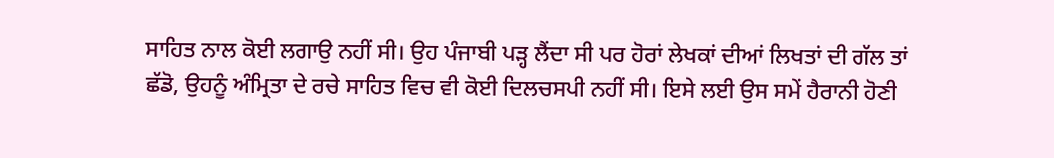ਸਾਹਿਤ ਨਾਲ ਕੋਈ ਲਗਾਉ ਨਹੀਂ ਸੀ। ਉਹ ਪੰਜਾਬੀ ਪੜ੍ਹ ਲੈਂਦਾ ਸੀ ਪਰ ਹੋਰਾਂ ਲੇਖਕਾਂ ਦੀਆਂ ਲਿਖਤਾਂ ਦੀ ਗੱਲ ਤਾਂ ਛੱਡੋ, ਉਹਨੂੰ ਅੰਮ੍ਰਿਤਾ ਦੇ ਰਚੇ ਸਾਹਿਤ ਵਿਚ ਵੀ ਕੋਈ ਦਿਲਚਸਪੀ ਨਹੀਂ ਸੀ। ਇਸੇ ਲਈ ਉਸ ਸਮੇਂ ਹੈਰਾਨੀ ਹੋਣੀ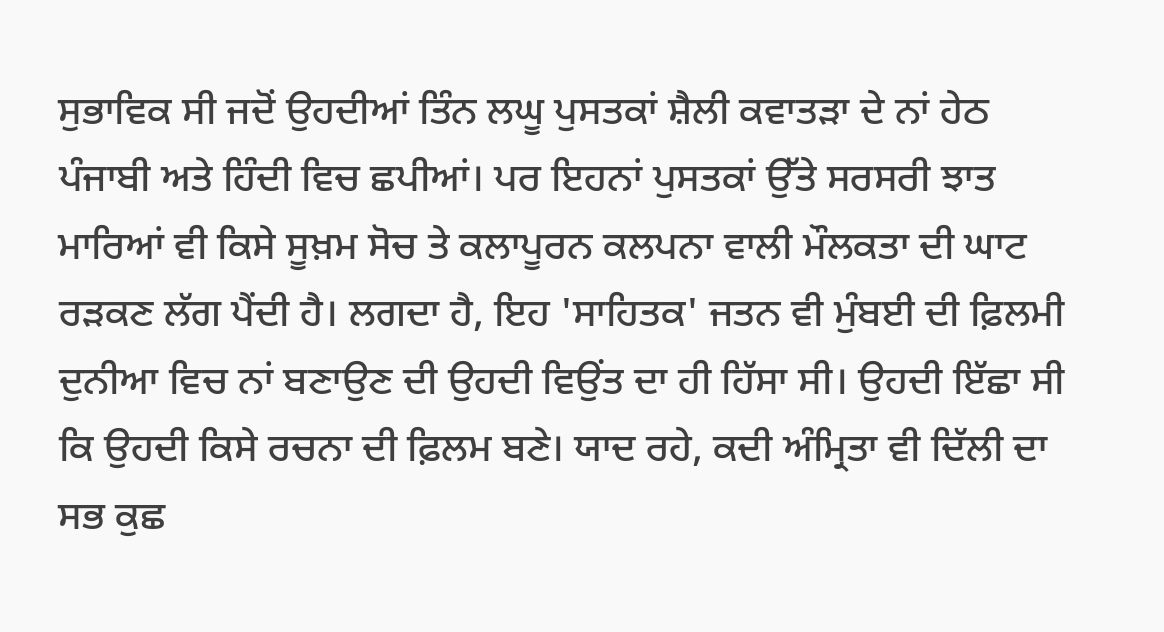ਸੁਭਾਵਿਕ ਸੀ ਜਦੋਂ ਉਹਦੀਆਂ ਤਿੰਨ ਲਘੂ ਪੁਸਤਕਾਂ ਸ਼ੈਲੀ ਕਵਾਤੜਾ ਦੇ ਨਾਂ ਹੇਠ ਪੰਜਾਬੀ ਅਤੇ ਹਿੰਦੀ ਵਿਚ ਛਪੀਆਂ। ਪਰ ਇਹਨਾਂ ਪੁਸਤਕਾਂ ਉੱਤੇ ਸਰਸਰੀ ਝਾਤ ਮਾਰਿਆਂ ਵੀ ਕਿਸੇ ਸੂਖ਼ਮ ਸੋਚ ਤੇ ਕਲਾਪੂਰਨ ਕਲਪਨਾ ਵਾਲੀ ਮੌਲਕਤਾ ਦੀ ਘਾਟ ਰੜਕਣ ਲੱਗ ਪੈਂਦੀ ਹੈ। ਲਗਦਾ ਹੈ, ਇਹ 'ਸਾਹਿਤਕ' ਜਤਨ ਵੀ ਮੁੰਬਈ ਦੀ ਫ਼ਿਲਮੀ ਦੁਨੀਆ ਵਿਚ ਨਾਂ ਬਣਾਉਣ ਦੀ ਉਹਦੀ ਵਿਉਂਤ ਦਾ ਹੀ ਹਿੱਸਾ ਸੀ। ਉਹਦੀ ਇੱਛਾ ਸੀ ਕਿ ਉਹਦੀ ਕਿਸੇ ਰਚਨਾ ਦੀ ਫ਼ਿਲਮ ਬਣੇ। ਯਾਦ ਰਹੇ, ਕਦੀ ਅੰਮ੍ਰਿਤਾ ਵੀ ਦਿੱਲੀ ਦਾ ਸਭ ਕੁਛ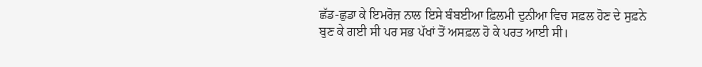ਛੱਡ-ਛੁਡਾ ਕੇ ਇਮਰੋਜ਼ ਨਾਲ ਇਸੇ ਬੰਬਈਆ ਫ਼ਿਲਮੀ ਦੁਨੀਆ ਵਿਚ ਸਫ਼ਲ ਹੋਣ ਦੇ ਸੁਫ਼ਨੇ ਬੁਣ ਕੇ ਗਈ ਸੀ ਪਰ ਸਭ ਪੱਖਾਂ ਤੋਂ ਅਸਫ਼ਲ ਹੋ ਕੇ ਪਰਤ ਆਈ ਸੀ।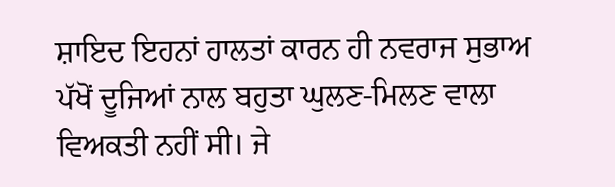ਸ਼ਾਇਦ ਇਹਨਾਂ ਹਾਲਤਾਂ ਕਾਰਨ ਹੀ ਨਵਰਾਜ ਸੁਭਾਅ ਪੱਖੋਂ ਦੂਜਿਆਂ ਨਾਲ ਬਹੁਤਾ ਘੁਲਣ-ਮਿਲਣ ਵਾਲਾ ਵਿਅਕਤੀ ਨਹੀਂ ਸੀ। ਜੇ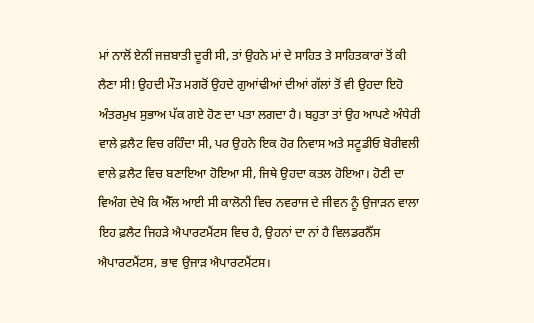ਮਾਂ ਨਾਲੋਂ ਏਨੀਂ ਜਜ਼ਬਾਤੀ ਦੂਰੀ ਸੀ, ਤਾਂ ਉਹਨੇ ਮਾਂ ਦੇ ਸਾਹਿਤ ਤੇ ਸਾਹਿਤਕਾਰਾਂ ਤੋਂ ਕੀ ਲੈਣਾ ਸੀ! ਉਹਦੀ ਮੌਤ ਮਗਰੋਂ ਉਹਦੇ ਗੁਆਂਢੀਆਂ ਦੀਆਂ ਗੱਲਾਂ ਤੋਂ ਵੀ ਉਹਦਾ ਇਹੋ ਅੰਤਰਮੁਖ ਸੁਭਾਅ ਪੱਕ ਗਏ ਹੋਣ ਦਾ ਪਤਾ ਲਗਦਾ ਹੈ। ਬਹੁਤਾ ਤਾਂ ਉਹ ਆਪਣੇ ਅੰਧੇਰੀ ਵਾਲੇ ਫ਼ਲੈਟ ਵਿਚ ਰਹਿੰਦਾ ਸੀ, ਪਰ ਉਹਨੇ ਇਕ ਹੋਰ ਨਿਵਾਸ ਅਤੇ ਸਟੂਡੀਓ ਬੋਰੀਵਲੀ ਵਾਲੇ ਫ਼ਲੈਟ ਵਿਚ ਬਣਾਇਆ ਹੋਇਆ ਸੀ, ਜਿਥੇ ਉਹਦਾ ਕਤਲ ਹੋਇਆ। ਹੋਣੀ ਦਾ ਵਿਅੰਗ ਦੇਖੋ ਕਿ ਐੱਲ ਆਈ ਸੀ ਕਾਲੋਨੀ ਵਿਚ ਨਵਰਾਜ ਦੇ ਜੀਵਨ ਨੂੰ ਉਜਾੜਨ ਵਾਲਾ ਇਹ ਫ਼ਲੈਟ ਜਿਹੜੇ ਐਪਾਰਟਮੈਂਟਸ ਵਿਚ ਹੈ, ਉਹਨਾਂ ਦਾ ਨਾਂ ਹੈ ਵਿਲਡਰਨੈੱਸ ਐਪਾਰਟਮੈਂਟਸ, ਭਾਵ ਉਜਾੜ ਐਪਾਰਟਮੈਂਟਸ।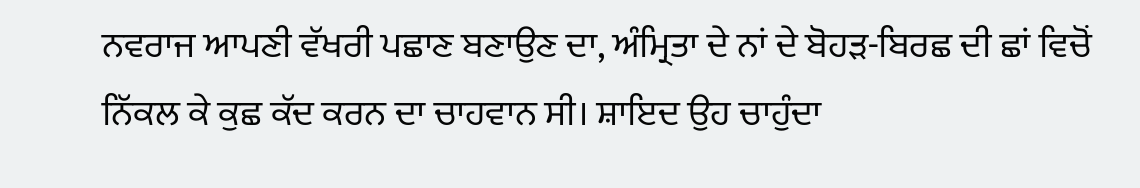ਨਵਰਾਜ ਆਪਣੀ ਵੱਖਰੀ ਪਛਾਣ ਬਣਾਉਣ ਦਾ, ਅੰਮ੍ਰਿਤਾ ਦੇ ਨਾਂ ਦੇ ਬੋਹੜ-ਬਿਰਛ ਦੀ ਛਾਂ ਵਿਚੋਂ ਨਿੱਕਲ ਕੇ ਕੁਛ ਕੱਦ ਕਰਨ ਦਾ ਚਾਹਵਾਨ ਸੀ। ਸ਼ਾਇਦ ਉਹ ਚਾਹੁੰਦਾ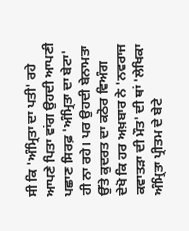ਸੀ ਕਿ 'ਅੰਮ੍ਰਿਤਾ ਦਾ ਪਤੀ' ਰਹੇ ਆਪਣੇ ਪਿਤਾ ਵਾਂਗ ਉਹਦੀ ਆਪਣੀ ਪਛਾਣ ਸਿਰਫ਼ 'ਅੰਮ੍ਰਿਤਾ ਦਾ ਬੇਟਾ' ਹੀ ਨਾ ਰਹੇ। ਪਰ ਉਹਦੀ ਬੇਨਾਮਤਾ ਉੱਤੇ ਕੁਦਰਤ ਦਾ ਕਠੋਰ ਵਿਅੰਗ ਦੇਖੋ ਕਿ ਹਰ ਅਖ਼ਬਾਰ ਨੇ 'ਨਵਰਾਜ ਕਵਾਤੜਾ ਦੀ ਮੌਤ' ਦੀ ਥਾਂ 'ਲੇਖਿਕਾ ਅੰਮ੍ਰਿਤਾ ਪ੍ਰੀਤਮ ਦੇ ਬੇਟੇ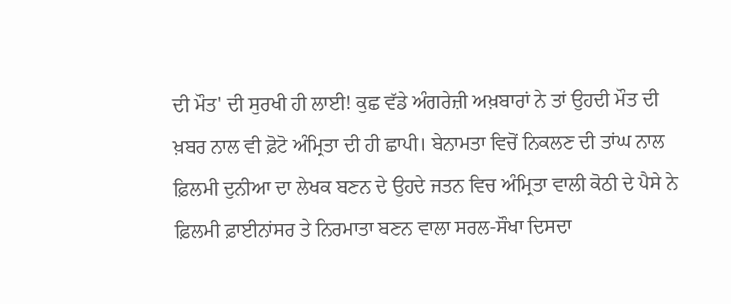ਦੀ ਮੌਤ' ਦੀ ਸੁਰਖੀ ਹੀ ਲਾਈ! ਕੁਛ ਵੱਡੇ ਅੰਗਰੇਜ਼ੀ ਅਖ਼ਬਾਰਾਂ ਨੇ ਤਾਂ ਉਹਦੀ ਮੌਤ ਦੀ ਖ਼ਬਰ ਨਾਲ ਵੀ ਫ਼ੋਟੋ ਅੰਮ੍ਰਿਤਾ ਦੀ ਹੀ ਛਾਪੀ। ਬੇਨਾਮਤਾ ਵਿਚੋਂ ਨਿਕਲਣ ਦੀ ਤਾਂਘ ਨਾਲ ਫ਼ਿਲਮੀ ਦੁਨੀਆ ਦਾ ਲੇਖਕ ਬਣਨ ਦੇ ਉਹਦੇ ਜਤਨ ਵਿਚ ਅੰਮ੍ਰਿਤਾ ਵਾਲੀ ਕੋਠੀ ਦੇ ਪੈਸੇ ਨੇ ਫ਼ਿਲਮੀ ਫ਼ਾਈਨਾਂਸਰ ਤੇ ਨਿਰਮਾਤਾ ਬਣਨ ਵਾਲਾ ਸਰਲ-ਸੌਖਾ ਦਿਸਦਾ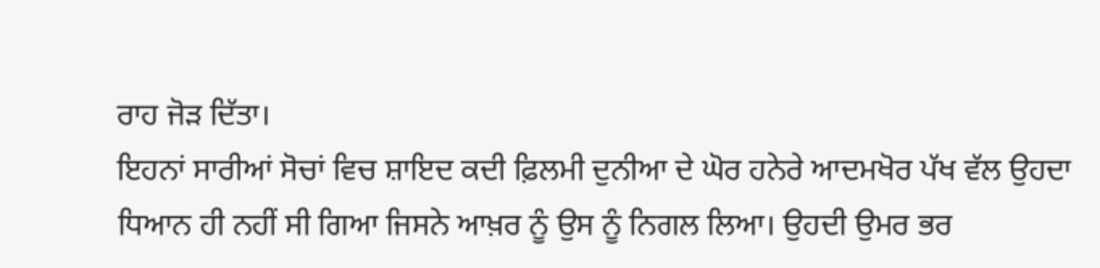ਰਾਹ ਜੋੜ ਦਿੱਤਾ।
ਇਹਨਾਂ ਸਾਰੀਆਂ ਸੋਚਾਂ ਵਿਚ ਸ਼ਾਇਦ ਕਦੀ ਫ਼ਿਲਮੀ ਦੁਨੀਆ ਦੇ ਘੋਰ ਹਨੇਰੇ ਆਦਮਖੋਰ ਪੱਖ ਵੱਲ ਉਹਦਾ ਧਿਆਨ ਹੀ ਨਹੀਂ ਸੀ ਗਿਆ ਜਿਸਨੇ ਆਖ਼ਰ ਨੂੰ ਉਸ ਨੂੰ ਨਿਗਲ ਲਿਆ। ਉਹਦੀ ਉਮਰ ਭਰ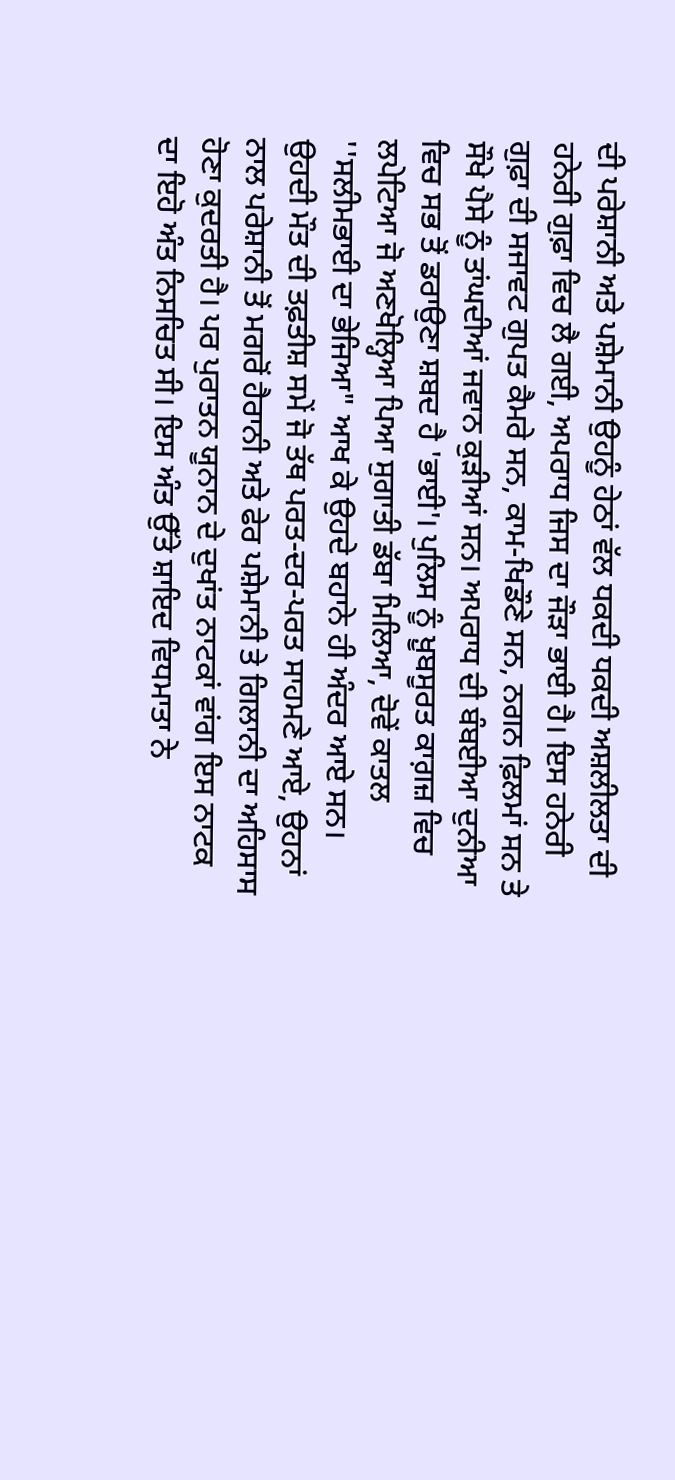ਦੀ ਪਰੇਸ਼ਾਨੀ ਅਤੇ ਪਸ਼ੇਮਾਨੀ ਉਹਨੂੰ ਹੇਠਾਂ ਵੱਲ ਧਕਦੀ ਧਕਦੀ ਅਸ਼ਲੀਲਤਾ ਦੀ ਹਨੇਰੀ ਗੁਫ਼ਾ ਵਿਚ ਲੈ ਗਈ, ਅਪਰਾਧ ਜਿਸ ਦਾ ਜੌੜਾ ਭਾਈ ਹੈ। ਇਸ ਹਨੇਰੀ ਗੁਫ਼ਾ ਦੀ ਸਜਾਵਟ ਗੁਪਤ ਕੈਮਰੇ ਸਨ, ਕਾਮ-ਖਿਡੌਣੇ ਸਨ, ਨਗਨ ਫ਼ਿਲਮਾਂ ਸਨ ਤੇ ਸੌਖੇ ਪੈਸੇ ਨੂੰ ਤਾਂਘਦੀਆਂ ਜਵਾਨ ਕੁੜੀਆਂ ਸਨ। ਅਪਰਾਧ ਦੀ ਬੰਬਈਆ ਦੁਨੀਆ ਵਿਚ ਸਭ ਤੋਂ ਡਰਾਉਣਾ ਸ਼ਬਦ ਹੈ 'ਭਾਈ'। ਪੁਲਿਸ ਨੂੰ ਖ਼ੂਬਸੂਰਤ ਕਾਗ਼ਜ਼ ਵਿਚ ਲਪੇਟਿਆ ਜੋ ਅਣਖੋਲ੍ਹਿਆ ਪਿਆ ਸੁਗਾਤੀ ਡੱਬਾ ਮਿਲਿਆ, ਦੋਵੇਂ ਕਾਤਲ ''ਸਲੀਮਭਾਈ ਦਾ ਭੇਜਿਆ" ਆਖ ਕੇ ਉਹਦੇ ਬਹਾਨੇ ਹੀ ਅੰਦਰ ਆਏ ਸਨ।
ਉਹਦੀ ਮੌਤ ਦੀ ਤਫ਼ਤੀਸ਼ ਸਮੇਂ ਜੋ ਤੱਥ ਪਰਤ-ਦਰ-ਪਰਤ ਸਾਹਮਣੇ ਆਏ, ਉਹਨਾਂ ਨਾਲ ਪਰੇਸ਼ਾਨੀ ਤੋਂ ਮਗਰੋਂ ਹੈਰਾਨੀ ਅਤੇ ਫੇਰ ਪਸ਼ੇਮਾਨੀ ਤੇ ਗਿਲਾਨੀ ਦਾ ਅਹਿਸਾਸ ਹੋਣਾ ਕੁਦਰਤੀ ਹੈ। ਪਰ ਪੁਰਾਤਨ ਯੂਨਾਨ ਦੇ ਦੁਖਾਂਤ ਨਾਟਕਾਂ ਵਾਂਗ ਇਸ ਨਾਟਕ ਦਾ ਇਹੋ ਅੰਤ ਨਿਸਚਿਤ ਸੀ। ਇਸ ਅੰਤ ਉੱਤੇ ਸ਼ਾਇਦ ਵਿਧਮਾਤਾ ਨੇ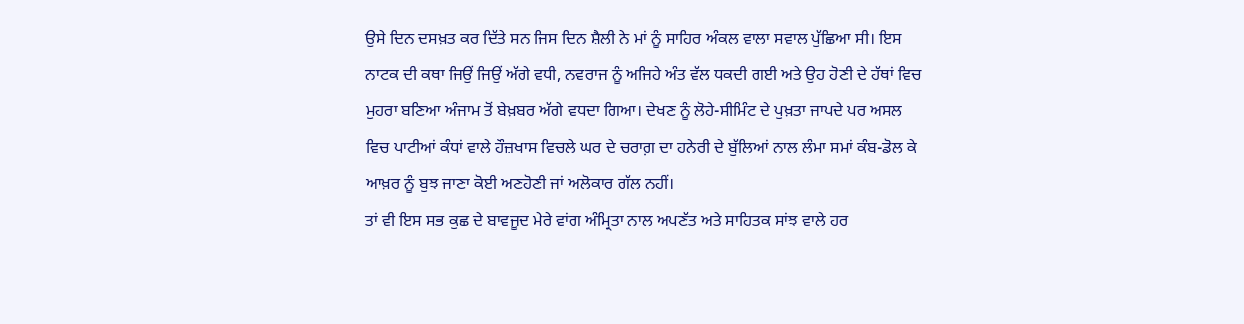ਉਸੇ ਦਿਨ ਦਸਖ਼ਤ ਕਰ ਦਿੱਤੇ ਸਨ ਜਿਸ ਦਿਨ ਸ਼ੈਲੀ ਨੇ ਮਾਂ ਨੂੰ ਸਾਹਿਰ ਅੰਕਲ ਵਾਲਾ ਸਵਾਲ ਪੁੱਛਿਆ ਸੀ। ਇਸ ਨਾਟਕ ਦੀ ਕਥਾ ਜਿਉਂ ਜਿਉਂ ਅੱਗੇ ਵਧੀ, ਨਵਰਾਜ ਨੂੰ ਅਜਿਹੇ ਅੰਤ ਵੱਲ ਧਕਦੀ ਗਈ ਅਤੇ ਉਹ ਹੋਣੀ ਦੇ ਹੱਥਾਂ ਵਿਚ ਮੁਹਰਾ ਬਣਿਆ ਅੰਜਾਮ ਤੋਂ ਬੇਖ਼ਬਰ ਅੱਗੇ ਵਧਦਾ ਗਿਆ। ਦੇਖਣ ਨੂੰ ਲੋਹੇ-ਸੀਮਿੰਟ ਦੇ ਪੁਖ਼ਤਾ ਜਾਪਦੇ ਪਰ ਅਸਲ ਵਿਚ ਪਾਟੀਆਂ ਕੰਧਾਂ ਵਾਲੇ ਹੌਜ਼ਖਾਸ ਵਿਚਲੇ ਘਰ ਦੇ ਚਰਾਗ਼ ਦਾ ਹਨੇਰੀ ਦੇ ਬੁੱਲਿਆਂ ਨਾਲ ਲੰਮਾ ਸਮਾਂ ਕੰਬ-ਡੋਲ ਕੇ ਆਖ਼ਰ ਨੂੰ ਬੁਝ ਜਾਣਾ ਕੋਈ ਅਣਹੋਣੀ ਜਾਂ ਅਲੋਕਾਰ ਗੱਲ ਨਹੀਂ।
ਤਾਂ ਵੀ ਇਸ ਸਭ ਕੁਛ ਦੇ ਬਾਵਜੂਦ ਮੇਰੇ ਵਾਂਗ ਅੰਮ੍ਰਿਤਾ ਨਾਲ ਅਪਣੱਤ ਅਤੇ ਸਾਹਿਤਕ ਸਾਂਝ ਵਾਲੇ ਹਰ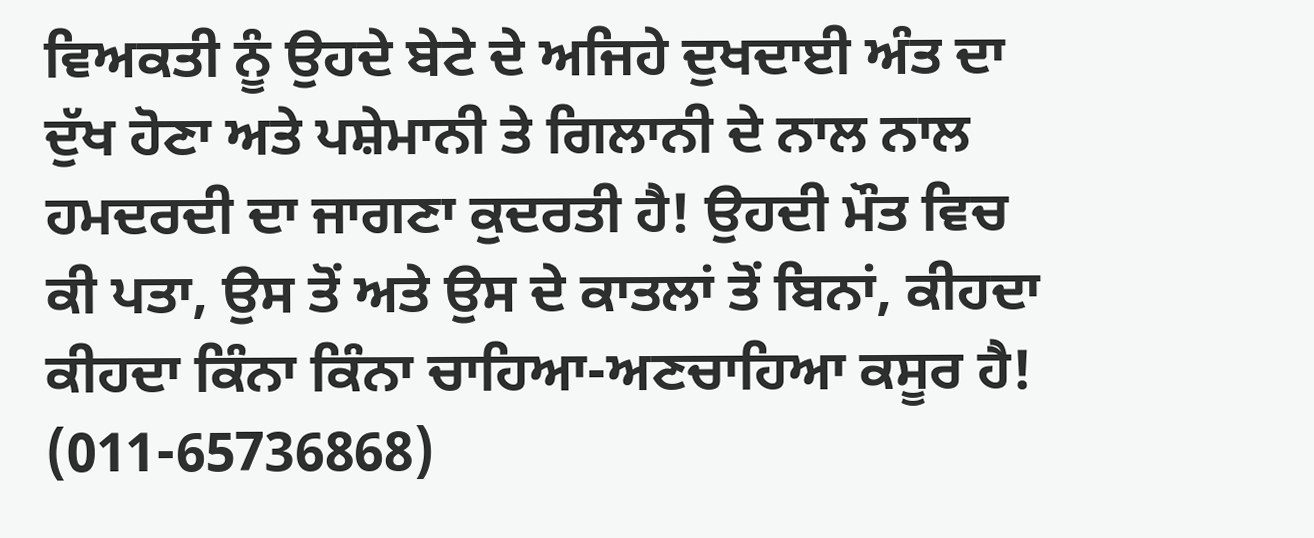ਵਿਅਕਤੀ ਨੂੰ ਉਹਦੇ ਬੇਟੇ ਦੇ ਅਜਿਹੇ ਦੁਖਦਾਈ ਅੰਤ ਦਾ ਦੁੱਖ ਹੋਣਾ ਅਤੇ ਪਸ਼ੇਮਾਨੀ ਤੇ ਗਿਲਾਨੀ ਦੇ ਨਾਲ ਨਾਲ ਹਮਦਰਦੀ ਦਾ ਜਾਗਣਾ ਕੁਦਰਤੀ ਹੈ! ਉਹਦੀ ਮੌਤ ਵਿਚ ਕੀ ਪਤਾ, ਉਸ ਤੋਂ ਅਤੇ ਉਸ ਦੇ ਕਾਤਲਾਂ ਤੋਂ ਬਿਨਾਂ, ਕੀਹਦਾ ਕੀਹਦਾ ਕਿੰਨਾ ਕਿੰਨਾ ਚਾਹਿਆ-ਅਣਚਾਹਿਆ ਕਸੂਰ ਹੈ!                                                               (011-65736868)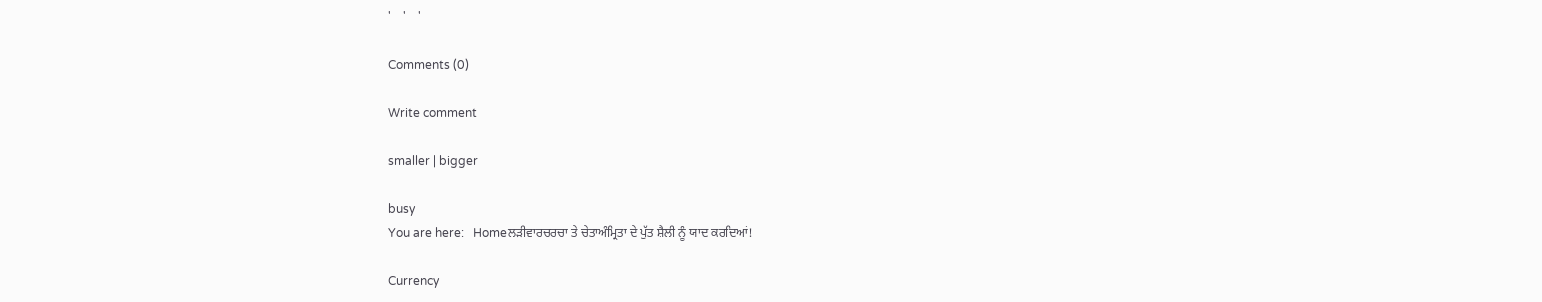'    '    '

Comments (0)

Write comment

smaller | bigger

busy
You are here:   Homeਲੜੀਵਾਰਚਰਚਾ ਤੇ ਚੇਤਾਅੰਮ੍ਰਿਤਾ ਦੇ ਪੁੱਤ ਸ਼ੈਲੀ ਨੂੰ ਯਾਦ ਕਰਦਿਆਂ!

Currency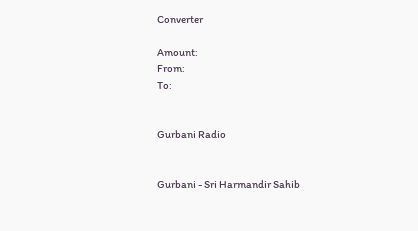Converter

Amount:
From:
To:


Gurbani Radio


Gurbani - Sri Harmandir Sahib